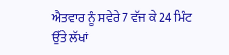ਐਤਵਾਰ ਨੂੰ ਸਵੇਰੇ 7 ਵੱਜ ਕੇ 24 ਮਿੰਟ ਉੱਤੇ ਲੱਖਾਂ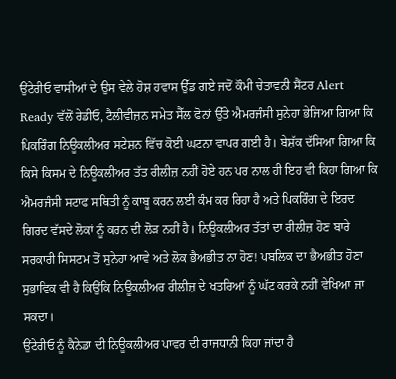ਉਂਟੇਰੀਓ ਵਾਸੀਆਂ ਦੇ ਉਸ ਵੇਲੇ ਹੋਸ਼ ਹਵਾਸ ਉੱਡ ਗਏ ਜਦੋਂ ਕੌਮੀ ਚੇਤਾਵਨੀ ਸੈਂਟਰ Alert Ready ਵੱਲੋਂ ਰੇਡੀਓ, ਟੈਲੀਵੀਜ਼ਨ ਸਮੇਤ ਸੈੱਲ ਫੋਨਾਂ ਉੱਤੇ ਐਮਰਜੰਸੀ ਸੁਨੇਹਾ ਭੇਜਿਆ ਗਿਆ ਕਿ ਪਿਕਰਿੰਗ ਨਿਊਕਲੀਅਰ ਸਟੇਸ਼ਨ ਵਿੱਚ ਕੋਈ ਘਟਨਾ ਵਾਪਰ ਗਈ ਹੈ। ਬੇਸ਼ੱਕ ਦੱਸਿਆ ਗਿਆ ਕਿ ਕਿਸੇ ਕਿਸਮ ਦੇ ਨਿਊਕਲੀਅਰ ਤੱਤ ਰੀਲੀਜ਼ ਨਹੀਂ ਹੋਏ ਹਨ ਪਰ ਨਾਲ ਹੀ ਇਹ ਵੀ ਕਿਹਾ ਗਿਆ ਕਿ ਐਮਰਜੰਸੀ ਸਟਾਫ ਸਥਿਤੀ ਨੂੰ ਕਾਬੂ ਕਰਨ ਲਈ ਕੰਮ ਕਰ ਰਿਹਾ ਹੈ ਅਤੇ ਪਿਕਰਿੰਗ ਦੇ ਇਰਦ ਗਿਰਦ ਵੱਸਦੇ ਲੋਕਾਂ ਨੂੰ ਕਰਨ ਦੀ ਲੋੜ ਨਹੀਂ ਹੈ। ਨਿਊਕਲੀਅਰ ਤੱਤਾਂ ਦਾ ਰੀਲੀਜ਼ ਹੋਣ ਬਾਰੇ ਸਰਕਾਰੀ ਸਿਸਟਮ ਤੋਂ ਸੁਨੇਹਾ ਆਵੇ ਅਤੇ ਲੋਕ ਭੈਅਭੀਤ ਨਾ ਹੋਣ! ਪਬਲਿਕ ਦਾ ਭੈਅਭੀਤ ਹੋਣਾ ਸੁਭਾਵਿਕ ਵੀ ਹੈ ਕਿਉਂਕਿ ਨਿਊਕਲੀਅਰ ਰੀਲੀਜ਼ ਦੇ ਖਤਰਿਆਂ ਨੂੰ ਘੱਟ ਕਰਕੇ ਨਹੀਂ ਵੇਖਿਆ ਜਾ ਸਕਦਾ।
ਉਂਟੇਰੀਓ ਨੂੰ ਕੈਨੇਡਾ ਦੀ ਨਿਊਕਲੀਅਰ ਪਾਵਰ ਦੀ ਰਾਜਧਾਨੀ ਕਿਹਾ ਜਾਂਦਾ ਹੈ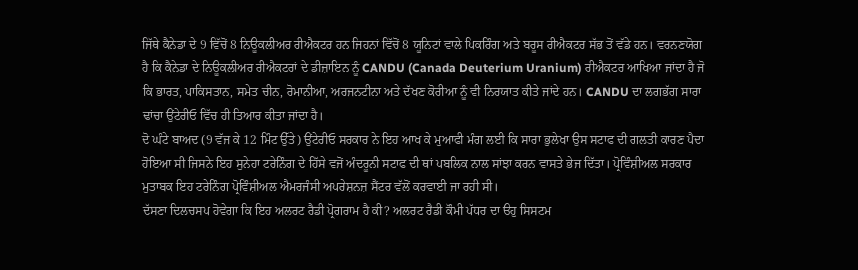ਜਿੱਥੇ ਕੈਨੇਡਾ ਦੇ 9 ਵਿੱਚੋਂ 8 ਨਿਊਕਲੀਅਰ ਰੀਐਕਟਰ ਹਨ ਜਿਹਨਾਂ ਵਿੱਚੋਂ 8 ਯੂਨਿਟਾਂ ਵਾਲੇ ਪਿਕਰਿੰਗ ਅਤੇ ਬਰੂਸ ਰੀਐਕਟਰ ਸੱਭ ਤੋਂ ਵੱਡੇ ਹਨ। ਵਰਨਣਯੋਗ ਹੈ ਕਿ ਕੈਨੇਡਾ ਦੇ ਨਿਊਕਲੀਅਰ ਰੀਐਕਟਰਾਂ ਦੇ ਡੀਜ਼ਾਇਨ ਨੂੰ CANDU (Canada Deuterium Uranium) ਰੀਐਕਟਰ ਆਖਿਆ ਜਾਂਦਾ ਹੈ ਜੋ ਕਿ ਭਾਰਤ, ਪਾਕਿਸਤਾਨ, ਸਮੇਤ ਚੀਨ, ਰੋਮਾਨੀਆ, ਅਰਜਨਟੀਨਾ ਅਤੇ ਦੱਖਣ ਕੋਰੀਆ ਨੂੰ ਵੀ ਨਿਰਯਾਤ ਕੀਤੇ ਜਾਂਦੇ ਹਨ। CANDU ਦਾ ਲਗਭੱਗ ਸਾਰਾ ਢਾਂਚਾ ਉਂਟੇਰੀਓ ਵਿੱਚ ਹੀ ਤਿਆਰ ਕੀਤਾ ਜਾਂਦਾ ਹੈ।
ਦੋ ਘੰਟੇ ਬਾਅਦ (9 ਵੱਜ ਕੇ 12 ਮਿੰਟ ਉੱਤੇ) ਉਂਟੇਰੀਓ ਸਰਕਾਰ ਨੇ ਇਹ ਆਖ ਕੇ ਮੁਆਫੀ ਮੰਗ ਲਈ ਕਿ ਸਾਰਾ ਭੁਲੇਖਾ ਉਸ ਸਟਾਫ ਦੀ ਗਲਤੀ ਕਾਰਣ ਪੈਦਾ ਹੋਇਆ ਸੀ ਜਿਸਨੇ ਇਹ ਸੁਨੇਹਾ ਟਰੇਨਿੰਗ ਦੇ ਹਿੱਸੇ ਵਜੋਂ ਅੰਦਰੂਨੀ ਸਟਾਫ ਦੀ ਥਾਂ ਪਬਲਿਕ ਨਾਲ ਸਾਂਝਾ ਕਰਨ ਵਾਸਤੇ ਭੇਜ ਦਿੱਤਾ। ਪ੍ਰੋਵਿੰਸ਼ੀਅਲ ਸਰਕਾਰ ਮੁਤਾਬਕ ਇਹ ਟਰੇਨਿੰਗ ਪ੍ਰੋਵਿੰਸ਼ੀਅਲ ਐਮਰਜੰਸੀ ਅਪਰੇਸ਼ਨਜ਼ ਸੈਂਟਰ ਵੱਲੋਂ ਕਰਵਾਈ ਜਾ ਰਹੀ ਸੀ।
ਦੱਸਣਾ ਦਿਲਚਸਪ ਹੋਵੇਗਾ ਕਿ ਇਹ ਅਲਰਟ ਰੈਡੀ ਪ੍ਰੋਗਰਾਮ ਹੈ ਕੀ? ਅਲਰਟ ਰੈਡੀ ਕੌਮੀ ਪੱਧਰ ਦਾ ੳਹੁ ਸਿਸਟਮ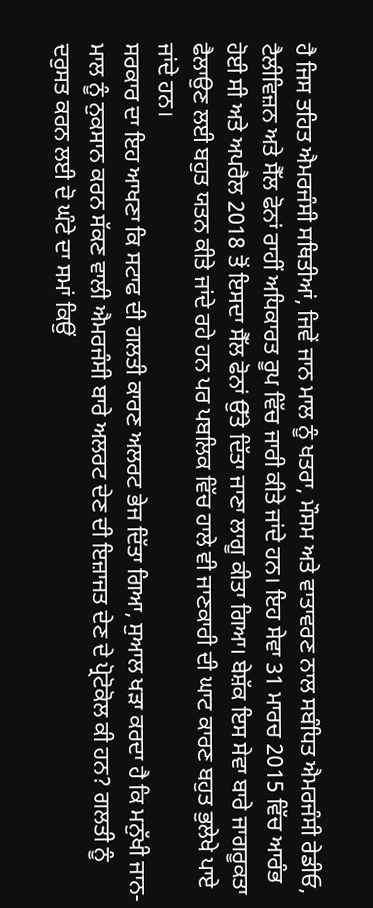ਹੈ ਜਿਸ ਤਹਿਤ ਐਮਰਜੰਸੀ ਸਥਿਤੀਆਂ, ਜਿਵੇਂ ਜਾਨ ਮਾਲ ਨੂੰ ਖਤਰਾ, ਮੌਸਮ ਅਤੇ ਵਾਤਾਵਰਣ ਨਾਲ ਸਬੰਧਿਤ ਐਮਰਜੰਸੀ ਰੇਡੀਓ, ਟੈਲੀਵਿਜ਼ਨ ਅਤੇ ਸੈੱਲ ਫੋਨਾਂ ਰਾਹੀਂ ਅਧਿਕਾਰਤ ਰੂਪ ਵਿੱਚ ਜਾਰੀ ਕੀਤੇ ਜਾਂਦੇ ਹਨ। ਇਹ ਸੇਵਾ 31 ਮਾਰਚ 2015 ਵਿੱਚ ਆਰੰਭ ਹੋਈ ਸੀ ਅਤੇ ਅਪਰੈਲ 2018 ਤੋਂ ਇਸਦਾ ਸੈੱਲ ਫੋਨਾਂ ਉੱਤੇ ਦਿੱਤਾ ਜਾਣਾ ਲਾਗੂ ਕੀਤਾ ਗਿਆ। ਬੇਸ਼ੱਕ ਇਸ ਸੇਵਾ ਬਾਰੇ ਜਾਗਰੂਕਤਾ ਫੈਲਾਉਣ ਲਈ ਬਹੁਤ ਯਤਨ ਕੀਤੇ ਜਾਂਦੇ ਰਹੇ ਹਨ ਪਰ ਪਬਲਿਕ ਵਿੱਚ ਹਾਲੇ ਵੀ ਜਾਣਕਾਰੀ ਦੀ ਘਾਟ ਕਾਰਣ ਬਹੁਤ ਭੁਲੇਖੇ ਪਾਏ ਜਾਂਦੇ ਹਨ।
ਸਰਕਾਰ ਦਾ ਇਹ ਆਖਣਾ ਕਿ ਸਟਾਫ ਦੀ ਗਲਤੀ ਕਾਰਣ ਅਲਰਟ ਭੇਜ ਦਿੱਤਾ ਗਿਆ, ਸੁਆਲ ਖੜਾ ਕਰਦਾ ਹੈ ਕਿ ਮਨੁੱਖੀ ਜਾਨ-ਮਾਲ ਨੂੰ ਨੁਕਸਾਨ ਕਰਨ ਸੱਕਣ ਵਾਲੀ ਐਮਰਜੰਸੀ ਬਾਰੇ ਅਲਰਟ ਦੇਣ ਦੀ ਇਜ਼ਾਜਤ ਦੇਣ ਦੇ ਪ੍ਰੋਟੋਕੋਲ ਕੀ ਹਨ? ਗਲਤੀ ਨੂੰ ਦਰੁਸਤ ਕਰਨ ਲਈ ਦੋ ਘੰਟੇ ਦਾ ਸਮਾਂ ਕਿਉਂ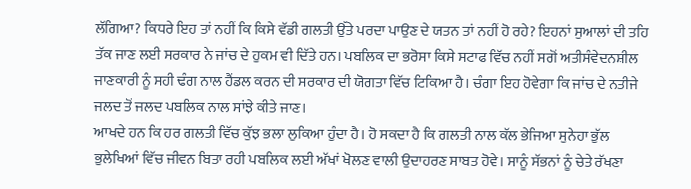ਲੱਗਿਆ? ਕਿਧਰੇ ਇਹ ਤਾਂ ਨਹੀਂ ਕਿ ਕਿਸੇ ਵੱਡੀ ਗਲਤੀ ਉੱਤੇ ਪਰਦਾ ਪਾਉਣ ਦੇ ਯਤਨ ਤਾਂ ਨਹੀਂ ਹੋ ਰਹੇ? ਇਹਨਾਂ ਸੁਆਲਾਂ ਦੀ ਤਹਿ ਤੱਕ ਜਾਣ ਲਈ ਸਰਕਾਰ ਨੇ ਜਾਂਚ ਦੇ ਹੁਕਮ ਵੀ ਦਿੱਤੇ ਹਨ। ਪਬਲਿਕ ਦਾ ਭਰੋਸਾ ਕਿਸੇ ਸਟਾਫ ਵਿੱਚ ਨਹੀਂ ਸਗੋਂ ਅਤੀਸੰਵੇਦਨਸ਼ੀਲ ਜਾਣਕਾਰੀ ਨੂੰ ਸਹੀ ਢੰਗ ਨਾਲ ਹੈਂਡਲ ਕਰਨ ਦੀ ਸਰਕਾਰ ਦੀ ਯੋਗਤਾ ਵਿੱਚ ਟਿਕਿਆ ਹੈ। ਚੰਗਾ ਇਹ ਹੋਵੇਗਾ ਕਿ ਜਾਂਚ ਦੇ ਨਤੀਜੇ ਜਲਦ ਤੋਂ ਜਲਦ ਪਬਲਿਕ ਨਾਲ ਸਾਂਝੇ ਕੀਤੇ ਜਾਣ।
ਆਖਦੇ ਹਨ ਕਿ ਹਰ ਗਲਤੀ ਵਿੱਚ ਕੁੱਝ ਭਲਾ ਲੁਕਿਆ ਹੁੰਦਾ ਹੈ। ਹੋ ਸਕਦਾ ਹੈ ਕਿ ਗਲਤੀ ਨਾਲ ਕੱਲ ਭੇਜਿਆ ਸੁਨੇਹਾ ਭੁੱਲ ਭੁਲੇਖਿਆਂ ਵਿੱਚ ਜੀਵਨ ਬਿਤਾ ਰਹੀ ਪਬਲਿਕ ਲਈ ਅੱਖਾਂ ਖੋਲਣ ਵਾਲੀ ਉਦਾਹਰਣ ਸਾਬਤ ਹੋਵੇ। ਸਾਨੂੰ ਸੱਭਨਾਂ ਨੂੰ ਚੇਤੇ ਰੱਖਣਾ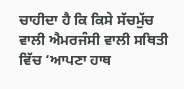ਚਾਹੀਦਾ ਹੈ ਕਿ ਕਿਸੇ ਸੱਚਮੁੱਚ ਵਾਲੀ ਐਮਰਜੰਸੀ ਵਾਲੀ ਸਥਿਤੀ ਵਿੱਚ ‘ਆਪਣਾ ਹਾਥ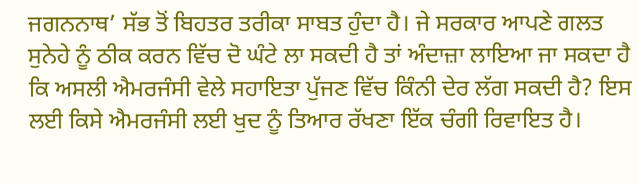ਜਗਨਨਾਥ’ ਸੱਭ ਤੋਂ ਬਿਹਤਰ ਤਰੀਕਾ ਸਾਬਤ ਹੁੰਦਾ ਹੈ। ਜੇ ਸਰਕਾਰ ਆਪਣੇ ਗਲਤ ਸੁਨੇਹੇ ਨੂੰ ਠੀਕ ਕਰਨ ਵਿੱਚ ਦੋ ਘੰਟੇ ਲਾ ਸਕਦੀ ਹੈ ਤਾਂ ਅੰਦਾਜ਼ਾ ਲਾਇਆ ਜਾ ਸਕਦਾ ਹੈ ਕਿ ਅਸਲੀ ਐਮਰਜੰਸੀ ਵੇਲੇ ਸਹਾਇਤਾ ਪੁੱਜਣ ਵਿੱਚ ਕਿੰਨੀ ਦੇਰ ਲੱਗ ਸਕਦੀ ਹੈ? ਇਸ ਲਈ ਕਿਸੇ ਐਮਰਜੰਸੀ ਲਈ ਖੁਦ ਨੂੰ ਤਿਆਰ ਰੱਖਣਾ ਇੱਕ ਚੰਗੀ ਰਿਵਾਇਤ ਹੈ।